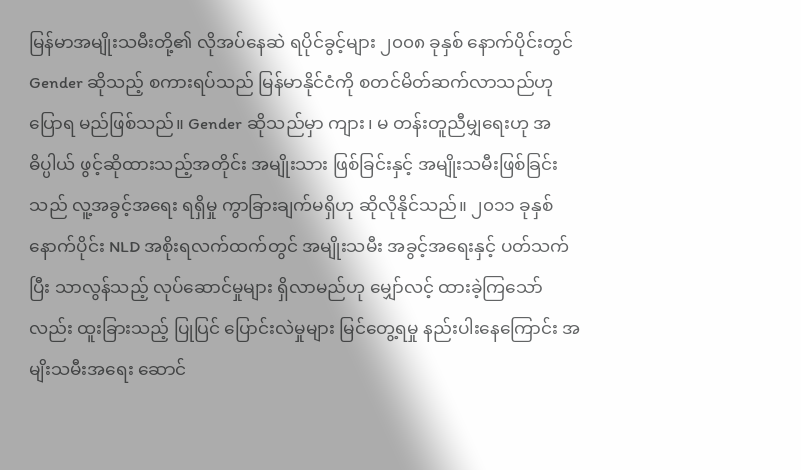မြန်မာအမျိုးသမီးတို့၏ လိုအပ်နေဆဲ ရပိုင်ခွင့်များ ၂၀၀၈ ခုနှစ် နောက်ပိုင်းတွင် Gender ဆိုသည့် စကားရပ်သည် မြန်မာနိုင်ငံကို စတင်မိတ်ဆက်လာသည်ဟု ပြောရ မည်ဖြစ်သည်။ Gender ဆိုသည်မှာ ကျား၊ မ တန်းတူညီမျှရေးဟု အဓိပ္ပါယ် ဖွင့်ဆိုထားသည့်အတိုင်း အမျိုးသား ဖြစ်ခြင်းနှင့် အမျိုးသမီးဖြစ်ခြင်းသည် လူ့အခွင့်အရေး ရရှိမှု ကွာခြားချက်မရှိဟု ဆိုလိုနိုင်သည်။ ၂၀၁၁ ခုနှစ်နောက်ပိုင်း NLD အစိုးရလက်ထက်တွင် အမျိုးသမီး အခွင့်အရေးနှင့် ပတ်သက်ပြီး သာလွန်သည့် လုပ်ဆောင်မှုများ ရှိလာမည်ဟု မျှော်လင့် ထားခဲ့ကြသော်လည်း ထူးခြားသည့် ပြုပြင် ပြောင်းလဲမှုများ မြင်တွေ့ရမှု နည်းပါးနေကြောင်း အမျိးသမီးအရေး ဆောင်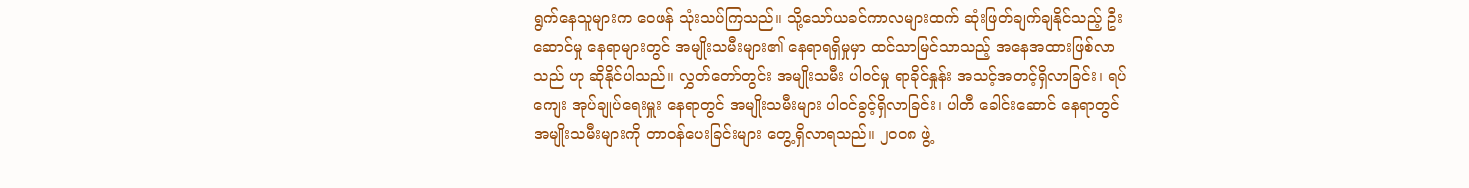ရွက်နေသူများက ဝေဖန် သုံးသပ်ကြသည်။ သို့သော်ယခင်ကာလများထက် ဆုံးဖြတ်ချက်ချနိုင်သည့် ဦးဆောင်မှု နေရာများတွင် အမျိုးသမီးများ၏ နေရာရရှိမှုမှာ ထင်သာမြင်သာသည့် အနေအထားဖြစ်လာသည် ဟု ဆိုနိုင်ပါသည်။ လွှတ်တော်တွင်း အမျိုးသမီး ပါဝင်မှု ရာခိုင်နှုန်း အသင့်အတင့်ရှိလာခြင်း၊ ရပ်ကျေး အုပ်ချုပ်ရေးမှူး နေရာတွင် အမျိုးသမီးများ ပါဝင်ခွင့်ရှိလာခြင်း၊ ပါတီ ခေါင်းဆောင် နေရာတွင် အမျိုးသမီးများကို တာဝန်ပေးခြင်းများ တွေ့ရှိလာရသည်။ ၂၀၀၈ ဖွဲ့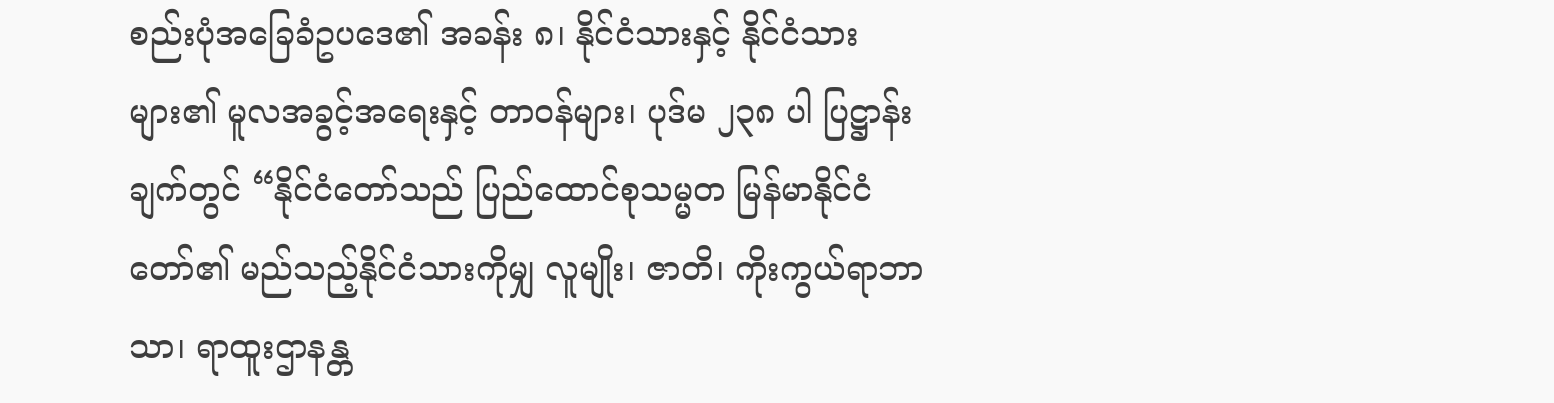စည်းပုံအခြေခံဥပဒေ၏ အခန်း ၈၊ နိုင်ငံသားနှင့် နိုင်ငံသားများ၏ မူလအခွင့်အရေးနှင့် တာဝန်များ၊ ပုဒ်မ ၂၃၈ ပါ ပြဋ္ဌာန်းချက်တွင် “နိုင်ငံတော်သည် ပြည်ထောင်စုသမ္မတ မြန်မာနိုင်ငံတော်၏ မည်သည့်နိုင်ငံသားကိုမျှ လူမျိုး၊ ဇာတိ၊ ကိုးကွယ်ရာဘာသာ၊ ရာထူးဌာနန္တ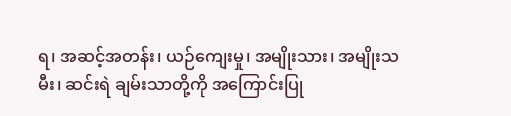ရ၊ အဆင့်အတန်း၊ ယဉ်ကျေးမှု၊ အမျိုးသား၊ အမျိုးသမီး၊ ဆင်းရဲ ချမ်းသာတို့ကို အကြောင်းပြု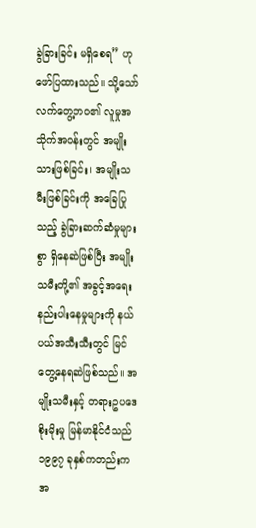ခွဲခြားခြင်း မရှိစေရ” ဟု ဖော်ပြထားသည်။ သို့သော် လက်တွေ့ဘဝ၏ လူမှုအသိုက်အဝန်းတွင် အမျိုးသားဖြစ်ခြင်း၊ အမျိုးသမီးဖြစ်ခြင်းကို အခြေပြုသည့် ခွဲခြားဆက်ဆံမှုများစွာ ရှိနေဆဲဖြစ်ပြီး အမျိုးသမီးတို့၏ အခွင့်အရေးနည်းပါးနေမှုများကို နယ်ပယ်အသီးသီးတွင် မြင်တွေ့နေရဆဲဖြစ်သည်။ အမျိုးသမီးနှင့် တရားဥပဒေစိုးမိုးမှု မြန်မာနိုင်ငံသည် ၁၉၉၇ ခုနှစ်ကတည်းက အ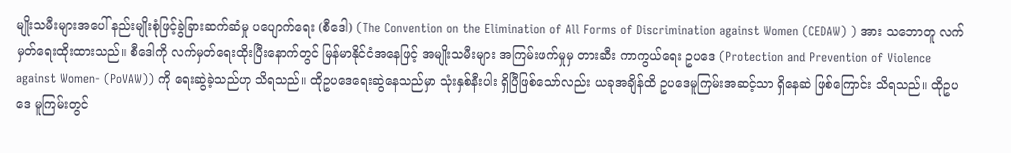မျိုးသမီးများအပေါ် နည်းမျိုးစုံဖြင့်ခွဲခြားဆက်ဆံမှု ပပျောက်ရေး (စီဒေါ) (The Convention on the Elimination of All Forms of Discrimination against Women (CEDAW) ) အား သဘောတူ လက်မှတ်ရေးထိုးထားသည်။ စီဒေါကို လက်မှတ်ရေးထိုးပြီးနောက်တွင် မြန်မာနိုင်ငံအနေဖြင့် အမျိုးသမီးများ အကြမ်းဖက်မှုမှ တားဆီး ကာကွယ်ရေး ဥပဒေ (Protection and Prevention of Violence against Women- (PoVAW)) ကို ရေးဆွဲခဲ့သည်ဟု သိရသည်။ ထိုဥပဒေရေးဆွဲနေသည်မှာ သုံးနှစ်နီးပါး ရှိပြီဖြစ်သော်လည်း ယခုအချိန်ထိ ဥပဒေမူကြမ်းအဆင့်သာ ရှိနေဆဲ ဖြစ်ကြောင်း သိရသည်။ ထိုဥပဒေ မူကြမ်းတွင်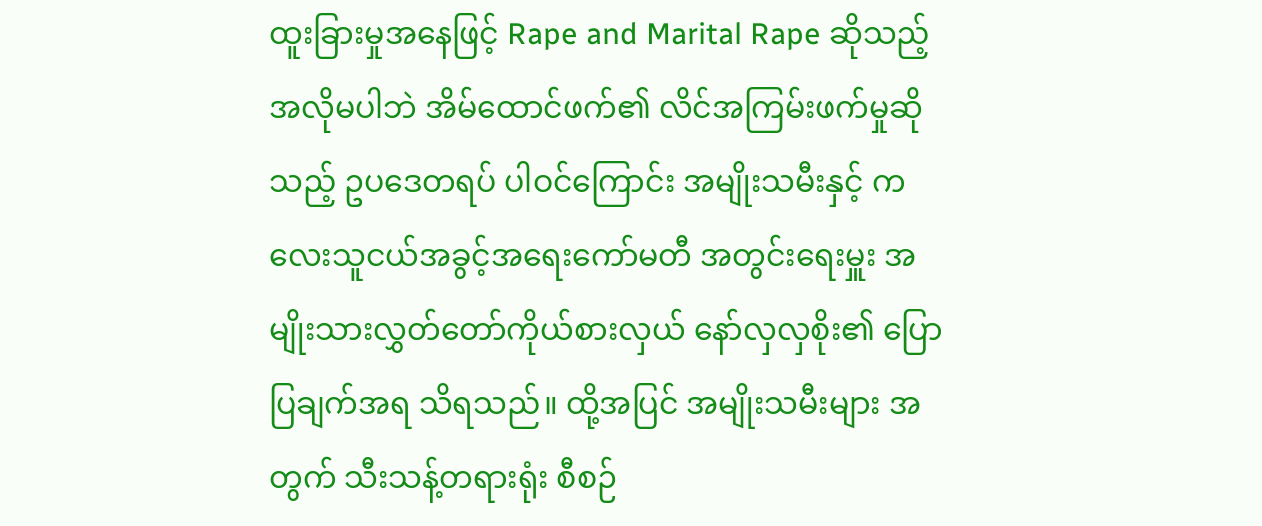ထူးခြားမှုအနေဖြင့် Rape and Marital Rape ဆိုသည့် အလိုမပါဘဲ အိမ်ထောင်ဖက်၏ လိင်အကြမ်းဖက်မှုဆိုသည့် ဥပဒေတရပ် ပါဝင်ကြောင်း အမျိုးသမီးနှင့် ကလေးသူငယ်အခွင့်အရေးကော်မတီ အတွင်းရေးမှူး အမျိုးသားလွှတ်တော်ကိုယ်စားလှယ် နော်လှလှစိုး၏ ပြောပြချက်အရ သိရသည်။ ထို့အပြင် အမျိုးသမီးများ အတွက် သီးသန့်တရားရုံး စီစဉ်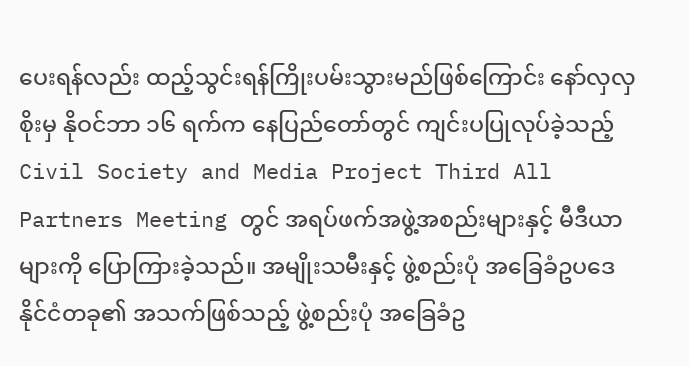ပေးရန်လည်း ထည့်သွင်းရန်ကြိုးပမ်းသွားမည်ဖြစ်ကြောင်း နော်လှလှစိုးမှ နိုဝင်ဘာ ၁၆ ရက်က နေပြည်တော်တွင် ကျင်းပပြုလုပ်ခဲ့သည့် Civil Society and Media Project Third All Partners Meeting တွင် အရပ်ဖက်အဖွဲ့အစည်းများနှင့် မီဒီယာများကို ပြောကြားခဲ့သည်။ အမျိုးသမီးနှင့် ဖွဲ့စည်းပုံ အခြေခံဥပဒေ နိုင်ငံတခု၏ အသက်ဖြစ်သည့် ဖွဲ့စည်းပုံ အခြေခံဥ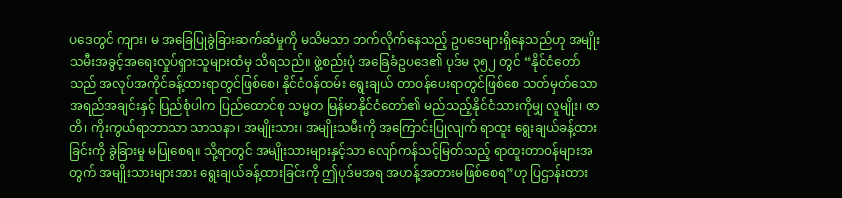ပဒေတွင် ကျား၊ မ အခြေပြုခွဲခြားဆက်ဆံမှုကို မသိမသာ ဘက်လိုက်နေသည့် ဥပဒေများရှိနေသည်ဟု အမျိုးသမီးအခွင့်အရေးလှုပ်ရှားသူများထံမှ သိရသည်။ ဖွဲ့စည်းပုံ အခြေခံဥပဒေ၏ ပုဒ်မ ၃၅၂ တွင် “နိုင်ငံတော်သည် အလုပ်အကိုင်ခန့်ထားရာတွင်ဖြစ်စေ၊ နိုင်ငံဝန်ထမ်း ရွေးချယ် တာဝန်ပေးရာတွင်ဖြစ်စေ သတ်မှတ်သော အရည်အချင်းနှင့် ပြည်စုံပါက ပြည်ထောင်စု သမ္မတ မြန်မာနိုင်ငံတော်၏ မည်သည့်နိုင်ငံသားကိုမျှ လူမျိုး၊ ဇာတိ၊ ကိုးကွယ်ရာဘာသာ သာသနာ၊ အမျိုးသား၊ အမျိုးသမီးကို အကြောင်းပြုလျက် ရာထူး ရွေးချယ်ခန့်ထားခြင်းကို ခွဲခြားမှု မပြုစေရ။ သို့ရာတွင် အမျိုးသားများနှင့်သာ လျော်ကန်သင့်မြတ်သည့် ရာထူးတာဝန်များအတွက် အမျိုးသားများအား ရွေးချယ်ခန့်ထားခြင်းကို ဤပုဒ်မအရ အဟန့်အတားမဖြစ်စေရ”ဟု ပြဌာန်းထား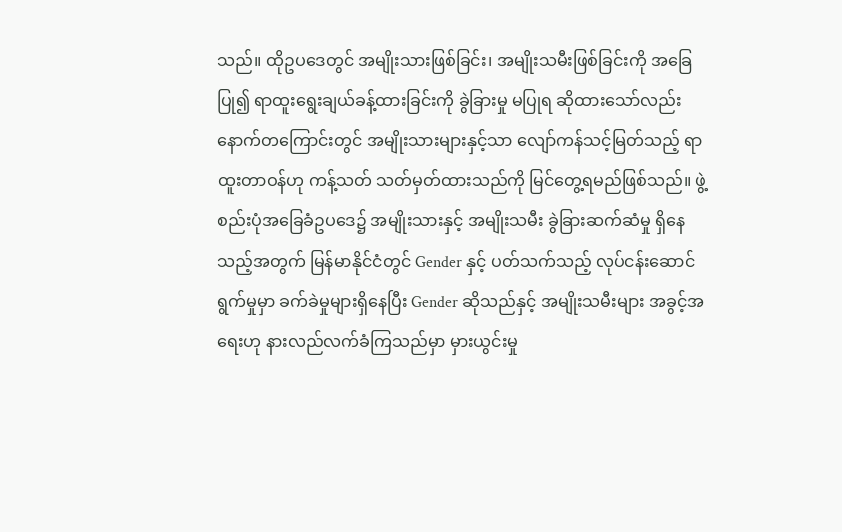သည်။ ထိုဥပဒေတွင် အမျိုးသားဖြစ်ခြင်း၊ အမျိုးသမီးဖြစ်ခြင်းကို အခြေပြု၍ ရာထူးရွေးချယ်ခန့်ထားခြင်းကို ခွဲခြားမှု မပြုရ ဆိုထားသော်လည်း နောက်တကြောင်းတွင် အမျိုးသားများနှင့်သာ လျော်ကန်သင့်မြတ်သည့် ရာထူးတာဝန်ဟု ကန့်သတ် သတ်မှတ်ထားသည်ကို မြင်တွေ့ရမည်ဖြစ်သည်။ ဖွဲ့စည်းပုံအခြေခံဥပဒေ၌ အမျိုးသားနှင့် အမျိုးသမီး ခွဲခြားဆက်ဆံမှု ရှိနေသည့်အတွက် မြန်မာနိုင်ငံတွင် Gender နှင့် ပတ်သက်သည့် လုပ်ငန်းဆောင်ရွက်မှုမှာ ခက်ခဲမှုများရှိနေပြီး Gender ဆိုသည်နှင့် အမျိုးသမီးများ အခွင့်အရေးဟု နားလည်လက်ခံကြသည်မှာ မှားယွင်းမှု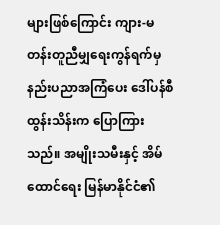များဖြစ်ကြောင်း ကျား-မ တန်းတူညီမျှရေးကွန်ရက်မှ နည်းပညာအကြံပေး ဒေါ်ပန်စီထွန်းသိန်းက ပြောကြားသည်။ အမျိုးသမီးနှင့် အိမ်ထောင်ရေး မြန်မာနိုင်ငံ၏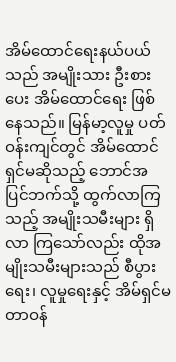အိမ်ထောင်ရေးနယ်ပယ်သည် အမျိုးသား ဦးစားပေး အိမ်ထောင်ရေး ဖြစ်နေသည်။ မြန်မာ့လူမှု ပတ်ဝန်းကျင်တွင် အိမ်ထောင်ရှင်မဆိုသည့် ဘောင်အပြင်ဘက်သို့ ထွက်လာကြသည့် အမျိုးသမီးများ ရှိလာ ကြသော်လည်း ထိုအမျိုးသမီးများသည် စီပွားရေး၊ လူမှုရေးနှင့် အိမ်ရှင်မတာဝန်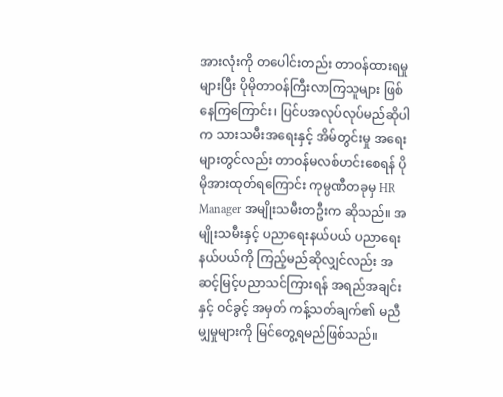အားလုံးကို တပေါင်းတည်း တာဝန်ထားရမှု များပြီး ပိုမိုတာဝန်ကြီးလာကြသူများ ဖြစ်နေကြကြောင်း၊ ပြင်ပအလုပ်လုပ်မည်ဆိုပါက သားသမီးအရေးနှင့် အိမ်တွင်းမှု အရေးများတွင်လည်း တာဝန်မလစ်ဟင်းစေရန် ပိုမိုအားထုတ်ရကြောင်း ကုမ္ပဏီတခုမှ HR Manager အမျိုးသမီးတဦးက ဆိုသည်။ အမျိုးသမီးနှင့် ပညာရေးနယ်ပယ် ပညာရေးနယ်ပယ်ကို ကြည့်မည်ဆိုလျှင်လည်း အဆင့်မြင့်ပညာသင်ကြားရန် အရည်အချင်းနှင့် ဝင်ခွင့် အမှတ် ကန့်သတ်ချက်၏ မညီမျှမှုများကို မြင်တွေ့ရမည်ဖြစ်သည်။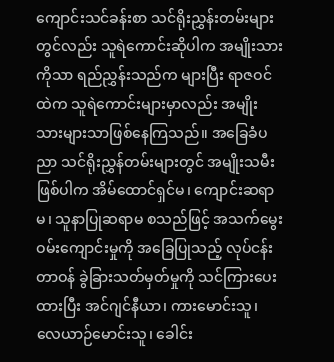ကျောင်းသင်ခန်းစာ သင်ရိုးညွှန်းတမ်းများတွင်လည်း သူရဲကောင်းဆိုပါက အမျိုးသားကိုသာ ရည်ညွှန်းသည်က များပြီး ရာဇဝင်ထဲက သူရဲကောင်းများမှာလည်း အမျိုးသားများသာဖြစ်နေကြသည်။ အခြေခံပညာ သင်ရိုးညွှန်တမ်းများတွင် အမျိုးသမီးဖြစ်ပါက အိမ်ထောင်ရှင်မ၊ ကျောင်းဆရာမ၊ သူနာပြုဆရာမ စသည်ဖြင့် အသက်မွေးဝမ်းကျောင်းမှုကို အခြေပြုသည့် လုပ်ငန်းတာဝန် ခွဲခြားသတ်မှတ်မှုကို သင်ကြားပေးထားပြီး အင်ဂျင်နီယာ၊ ကားမောင်းသူ၊ လေယာဉ်မောင်းသူ၊ ခေါင်း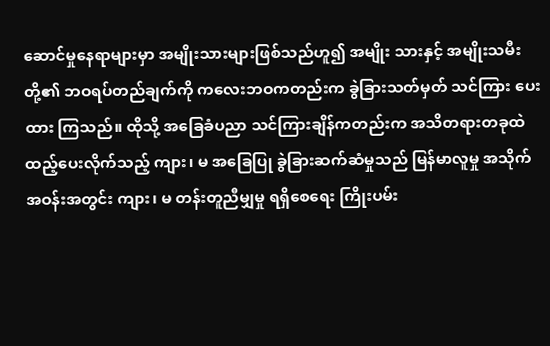ဆောင်မှုနေရာများမှာ အမျိုးသားများဖြစ်သည်ဟူ၍ အမျိုး သားနှင့် အမျိုးသမီး တို့၏ ဘဝရပ်တည်ချက်ကို ကလေးဘဝကတည်းက ခွဲခြားသတ်မှတ် သင်ကြား ပေးထား ကြသည်။ ထိုသို့ အခြေခံပညာ သင်ကြားချိန်ကတည်းက အသိတရားတခုထဲ ထည့်ပေးလိုက်သည့် ကျား၊ မ အခြေပြု ခွဲခြားဆက်ဆံမှုသည် မြန်မာလူမှု အသိုက်အဝန်းအတွင်း ကျား၊ မ တန်းတူညီမျှမှု ရရှိစေရေး ကြိုးပမ်း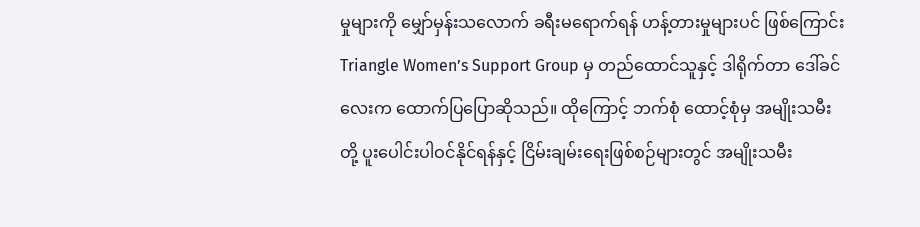မှုများကို မျှော်မှန်းသလောက် ခရီးမရောက်ရန် ဟန့်တားမှုများပင် ဖြစ်ကြောင်း Triangle Women’s Support Group မှ တည်ထောင်သူနှင့် ဒါရိုက်တာ ဒေါ်ခင်လေးက ထောက်ပြပြောဆိုသည်။ ထိုကြောင့် ဘက်စုံ ထောင့်စုံမှ အမျိုးသမီးတို့ ပူးပေါင်းပါဝင်နိုင်ရန်နှင့် ငြိမ်းချမ်းရေးဖြစ်စဉ်များတွင် အမျိုးသမီး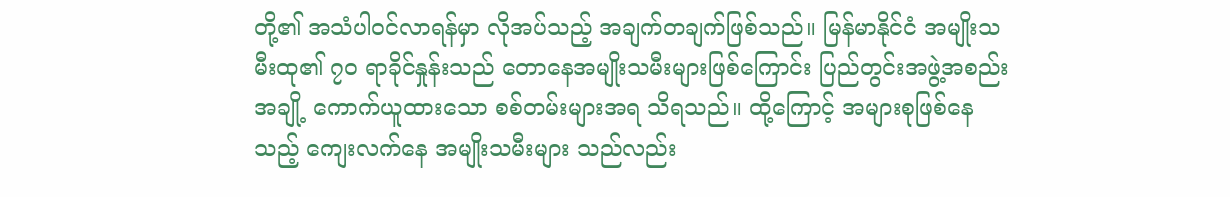တို့၏ အသံပါဝင်လာရန်မှာ လိုအပ်သည့် အချက်တချက်ဖြစ်သည်။ မြန်မာနိုင်ငံ အမျိုးသမီးထု၏ ၇၀ ရာခိုင်နှုန်းသည် တောနေအမျိုးသမီးများဖြစ်ကြောင်း ပြည်တွင်းအဖွဲ့အစည်းအချို့ ကောက်ယူထားသော စစ်တမ်းများအရ သိရသည်။ ထို့ကြောင့် အများစုဖြစ်နေသည့် ကျေးလက်နေ အမျိုးသမီးများ သည်လည်း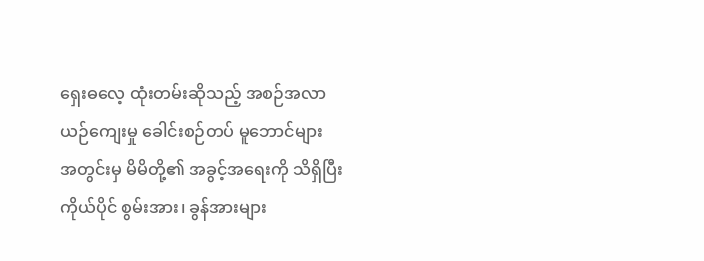ရှေးဓလေ့ ထုံးတမ်းဆိုသည့် အစဉ်အလာ ယဉ်ကျေးမှု ခေါင်းစဉ်တပ် မူဘောင်များ အတွင်းမှ မိမိတို့၏ အခွင့်အရေးကို သိရှိပြီး ကိုယ်ပိုင် စွမ်းအား၊ ခွန်အားများ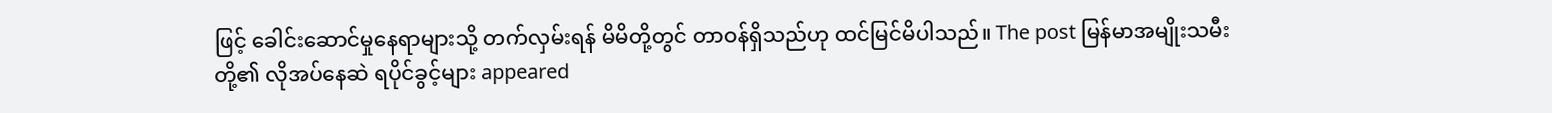ဖြင့် ခေါင်းဆောင်မှုနေရာများသို့ တက်လှမ်းရန် မိမိတို့တွင် တာဝန်ရှိသည်ဟု ထင်မြင်မိပါသည်။ The post မြန်မာအမျိုးသမီးတို့၏ လိုအပ်နေဆဲ ရပိုင်ခွင့်များ appeared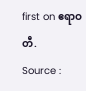first on ဧရာဝတီ.
Source :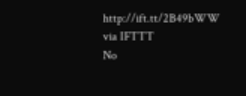http://ift.tt/2B49bWW
via IFTTT
No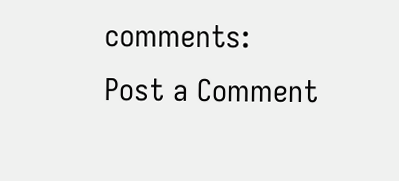comments:
Post a Comment